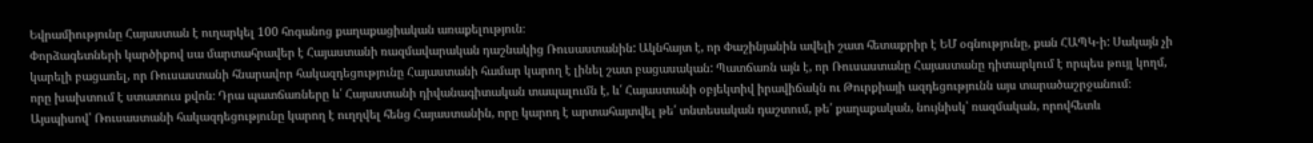Եվրամիությունը Հայաստան է ուղարկել 100 հոգանոց քաղաքացիական առաքելություն։
Փորձագետների կարծիքով սա մարտահրավեր է Հայաստանի ռազմավարական դաշնակից Ռուսաստանին: Ակնհայտ է, որ Փաշինյանին ավելի շատ հետաքրիր է ԵՄ օգնությունը, քան ՀԱՊԿ-ի: Սակայն չի կարելի բացառել, որ Ռուսաստանի հնարավոր հակազդեցությունը Հայաստանի համար կարող է լինել շատ բացասական: Պատճառն այն է, որ Ռուսաստանը Հայաստանը դիտարկում է որպես թույլ կողմ, որը խախտում է ստատուս քվոն։ Դրա պատճառները և՛ Հայաստանի դիվանագիտական տապալումն է, և՛ Հայաստանի օբյեկտիվ իրավիճակն ու Թուրքիայի ազդեցությունն այս տարածաշրջանում։ Այսպիսով՝ Ռուսաստանի հակազդեցությունը կարող է ուղղվել հենց Հայաստանին, որը կարող է արտահայտվել թե՛ տնտեսական դաշտում, թե՛ քաղաքական, նույնիսկ՝ ռազմական, որովհետև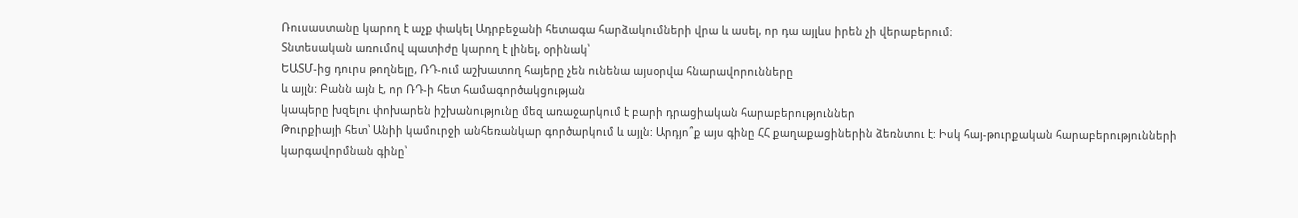Ռուսաստանը կարող է աչք փակել Ադրբեջանի հետագա հարձակումների վրա և ասել, որ դա այլևս իրեն չի վերաբերում։
Տնտեսական առումով պատիժը կարող է լինել, օրինակ՝
ԵԱՏՄ-ից դուրս թողնելը, ՌԴ-ում աշխատող հայերը չեն ունենա այսօրվա հնարավորունները
և այլն: Բանն այն է, որ ՌԴ-ի հետ համագործակցության
կապերը խզելու փոխարեն իշխանությունը մեզ առաջարկում է բարի դրացիական հարաբերություններ
Թուրքիայի հետ՝ Անիի կամուրջի անհեռանկար գործարկում և այլն: Արդյո՞ք այս գինը ՀՀ քաղաքացիներին ձեռնտու է: Իսկ հայ-թուրքական հարաբերությունների կարգավորմնան գինը՝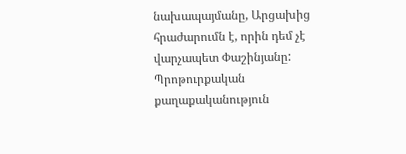նախապայմանը, Արցախից
հրաժարումն է, որին դեմ չէ վարչապետ Փաշինյանը: Պրոթուրքական քաղաքականություն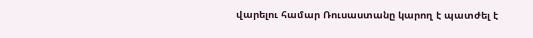վարելու համար Ռուսաստանը կարող է պատժել է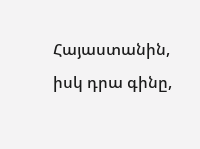Հայաստանին, իսկ դրա գինը,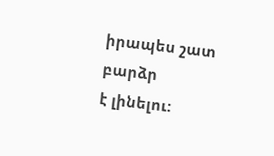իրապես շատ բարձր
է լինելու: